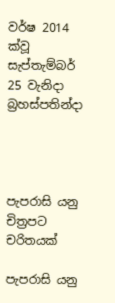වර්ෂ 2014 ක්වූ සැප්තැම්බර් 25 වැනිදා බ්‍රහස්පතින්දා




පැපරාසි යනු චිත්‍රපට චරිතයක්

පැපරාසි යනු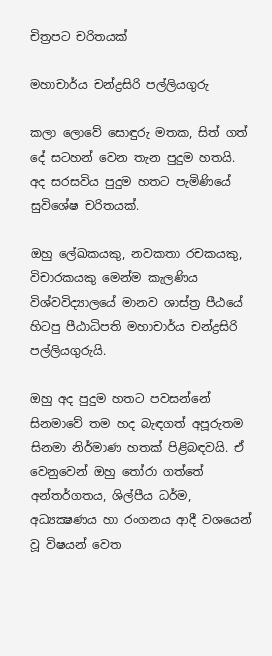චිත්‍රපට චරිතයක්

මහාචාර්ය චන්ද්‍රසිරි පල්ලියගුරු

කලා ලොවේ සොඳුරු මතක, සිත් ගත් දේ සටහන් වෙන තැන පුදුම හතයි. අද සරසවිය පුදුම හතට පැමිණියේ සුවිශේෂ චරිතයක්.

ඔහු ලේඛකයකු, නවකතා රචකයකු, විචාරකයකු මෙන්ම කැලණිය විශ්වවිද්‍යාලයේ මානව ශාස්ත්‍ර පීඨයේ හිටපු පීඨාධිපති මහාචාර්ය චන්ද්‍රසිරි පල්ලියගුරුයි.

ඔහු අද පුදුම හතට පවසන්නේ සිනමාවේ තම හද බැඳගත් අපූරුතම සිනමා නිර්මාණ හතක් පිළිබඳවයි. ඒ වෙනුවෙන් ඔහු තෝරා ගත්තේ අන්තර්ගතය, ශිල්පීය ධර්ම, අධ්‍යක්‍ෂණය හා රංගනය ආදී වශයෙන් වූ විෂයන් වෙත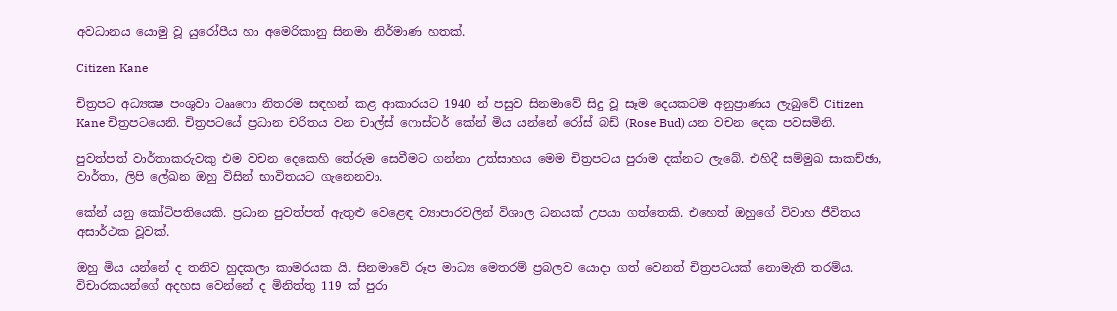අවධානය යොමු වූ යුරෝපීය හා අමෙරිකානු සිනමා නිර්මාණ හතක්.

Citizen Kane

චිත්‍රපට අධ්‍යක්‍ෂ පංශුවා ටෲෆො නිතරම සඳහන් කළ ආකාරයට 1940 න් පසුව සිනමාවේ සිදු වූ සෑම දෙයකටම අනුප්‍රාණය ලැබුවේ Citizen Kane චිත්‍රපටයෙනි. චිත්‍රපටයේ ප්‍රධාන චරිතය වන චාල්ස් ෆොස්ටර් කේන් මිය යන්නේ රෝස් බඩ් (Rose Bud) යන වචන දෙක පවසමිනි.

පුවත්පත් වාර්තාකරුවකු එම වචන දෙකෙහි තේරුම සෙවීමට ගන්නා උත්සාහය මෙම චිත්‍රපටය පුරාම දක්නට ලැබේ. එහිදී සම්මුඛ සාකච්ඡා, වාර්තා, ලිපි ලේඛන ඔහු විසින් භාවිතයට ගැනෙනවා.

කේන් යනු කෝටිපතියෙකි. ප්‍රධාන පුවත්පත් ඇතුළු වෙළෙඳ ව්‍යාපාරවලින් විශාල ධනයක් උපයා ගත්තෙකි. එහෙත් ඔහුගේ විවාහ ජීවිතය අසාර්ථක වූවක්.

ඔහු මිය යන්නේ ද තනිව හුදකලා කාමරයක යි. සිනමාවේ රූප මාධ්‍ය මෙතරම් ප්‍රබලව යොදා ගත් වෙනත් චිත්‍රපටයක් නොමැති තරම්ය. විචාරකයන්ගේ අදහස වෙන්නේ ද මිනිත්තු 119 ක් පුරා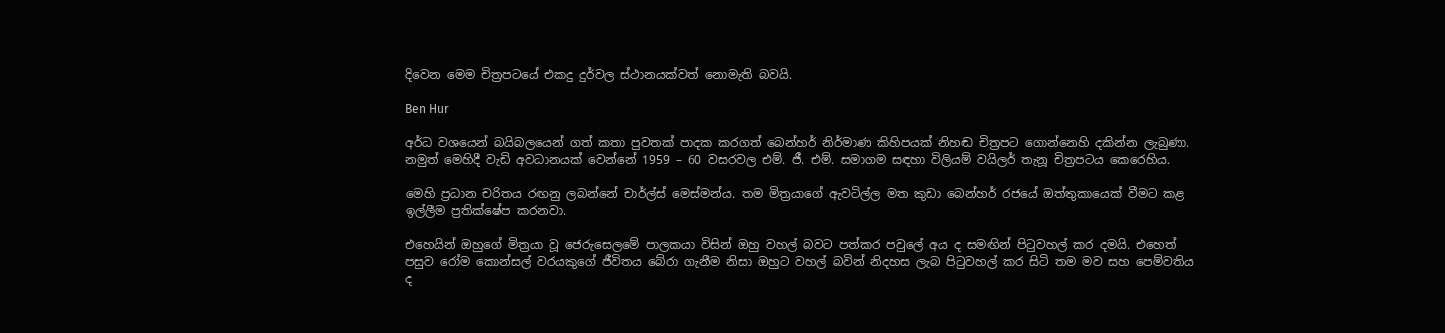දිවෙන මෙම චිත්‍රපටයේ එකදු දුර්වල ස්ථානයක්වත් නොමැති බවයි.

Ben Hur

අර්ධ වශයෙන් බයිබලයෙන් ගත් කතා පුවතක් පාදක කරගත් බෙන්හර් නිර්මාණ කිහිපයක් නිහඬ චිත්‍රපට ගොන්නෙහි දකින්න ලැබුණා. නමුත් මෙහිදී වැඩි අවධානයක් වෙන්නේ 1959 – 60 වසරවල එම්. ජී. එම්. සමාගම සඳහා විලියම් වයිලර් තැනූ චිත්‍රපටය කෙරෙහිය.

මෙහි ප්‍රධාන චරිතය රඟනු ලබන්නේ චාර්ල්ස් මෙස්මන්ය. තම මිත්‍රයාගේ ඇවටිල්ල මත කුඩා බෙන්හර් රජයේ ඔත්තුකායෙක් වීමට කළ ඉල්ලීම ප්‍රතික්ෂේප කරනවා.

එහෙයින් ඔහුගේ මිත්‍රයා වූ ජෙරුසෙලමේ පාලකයා විසින් ඔහු වහල් බවට පත්කර පවුලේ අය ද සමඟින් පිටුවහල් කර දමයි. එහෙත් පසුව රෝම කොන්සල් වරයකුගේ ජීවිතය බේරා ගැනීම නිසා ඔහුට වහල් බවින් නිදහස ලැබ පිටුවහල් කර සිටි තම මව සහ පෙම්වතිය ද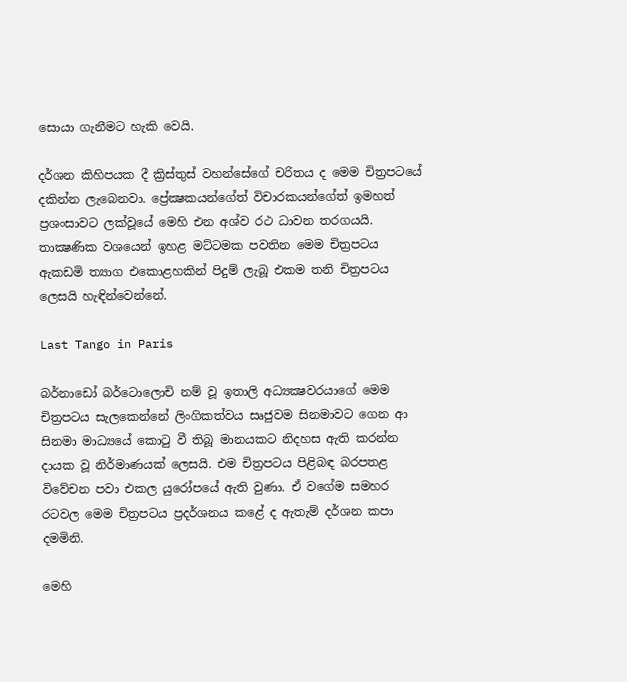සොයා ගැනීමට හැකි වෙයි.

දර්ශන කිහිපයක දී ක්‍රිස්තුස් වහන්සේගේ චරිතය ද මෙම චිත්‍රපටයේ දකින්න ලැබෙනවා. ප්‍රේක්‍ෂකයන්ගේත් විචාරකයන්ගේත් ඉමහත් ප්‍රශංසාවට ලක්වූයේ මෙහි එන අශ්ව රථ ධාවන තරගයයි. තාක්‍ෂණික වශයෙන් ඉහළ මට්ටමක පවතින මෙම චිත්‍රපටය ඇකඩමි ත්‍යාග එකොළහකින් පිදුම් ලැබූ එකම තනි චිත්‍රපටය ලෙසයි හැඳින්වෙන්නේ.

Last Tango in Paris

බර්නාඩෝ බර්ටොලොචි නම් වූ ඉතාලි අධ්‍යක්‍ෂවරයාගේ මෙම චිත්‍රපටය සැලකෙන්නේ ලිංගිකත්වය සෘජුවම සිනමාවට ගෙන ආ සිනමා මාධ්‍යයේ කොටු වී තිබූ මානයකට නිදහස ඇති කරන්න දායක වූ නිර්මාණයක් ලෙසයි. එම චිත්‍රපටය පිළිබඳ බරපතළ විවේචන පවා එකල යුරෝපයේ ඇති වුණා. ඒ වගේම සමහර රටවල මෙම චිත්‍රපටය ප්‍රදර්ශනය කළේ ද ඇතැම් දර්ශන කපා දමමිනි.

මෙහි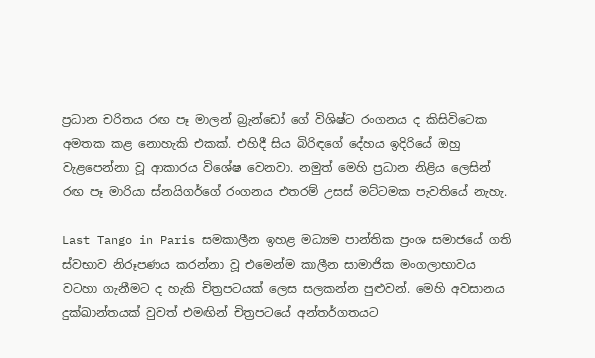ප්‍රධාන චරිතය රඟ පෑ මාලන් බ්‍රැන්ඩෝ ගේ විශිෂ්ට රංගනය ද කිසිවිටෙක අමතක කළ නොහැකි එකක්. එහිදී සිය බිරිඳගේ දේහය ඉදිරියේ ඔහු වැළපෙන්නා වූ ආකාරය විශේෂ වෙනවා. නමුත් මෙහි ප්‍රධාන නිළිය ලෙසින් රඟ පෑ මාරියා ස්නයිගර්ගේ රංගනය එතරම් උසස් මට්ටමක පැවතියේ නැහැ.

Last Tango in Paris සමකාලීන ඉහළ මධ්‍යම පාන්තික ප්‍රංශ සමාජයේ ගති ස්වභාව නිරූපණය කරන්නා වූ එමෙන්ම කාලීන සාමාජික මංගලාභාවය වටහා ගැනීමට ද හැකි චිත්‍රපටයක් ලෙස සලකන්න පුළුවන්. මෙහි අවසානය දුක්ඛාන්තයක් වුවත් එමඟින් චිත්‍රපටයේ අන්තර්ගතයට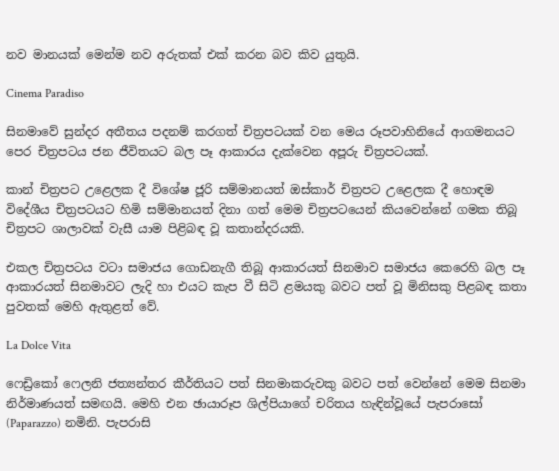නව මානයක් මෙන්ම නව අරුතක් එක් කරන බව කිව යුතුයි.

Cinema Paradiso

සිනමාවේ සුන්දර අතීතය පදනම් කරගත් චිත්‍රපටයක් වන මෙය රූපවාහිනියේ ආගමනයට පෙර චිත්‍රපටය ජන ජීවිතයට බල පෑ ආකාරය දැක්වෙන අපූරු චිත්‍රපටයක්.

කාන් චිත්‍රපට උළෙලක දී විශේෂ ජූරි සම්මානයත් ඔස්කාර් චිත්‍රපට උළෙලක දී හොඳම විදේශීය චිත්‍රපටයට හිමි සම්මානයත් දිනා ගත් මෙම චිත්‍රපටයෙන් කියවෙන්නේ ගමක තිබූ චිත්‍රපට ශාලාවක් වැසී යාම පිළිබඳ වූ කතාන්දරයකි.

එකල චිත්‍රපටය වටා සමාජය ගොඩනැගී තිබූ ආකාරයත් සිනමාව සමාජය කෙරෙහි බල පෑ ආකාරයත් සිනමාවට ලැදි හා එයට කැප වී සිටි ළමයකු බවට පත් වූ මිනිසකු පිළබඳ කතා පුවතක් මෙහි ඇතුළත් වේ.

La Dolce Vita

ෆෙඩ්‍රිකෝ ෆෙලනි ජත්‍යන්තර කීර්තියට පත් සිනමාකරුවකු බවට පත් වෙන්නේ මෙම සිනමා නිර්මාණයත් සමඟයි. මෙහි එන ඡායාරූප ශිල්පියාගේ චරිතය හැඳින්වූයේ පැපරාසෝ (Paparazzo) නමිනි. පැපරාසි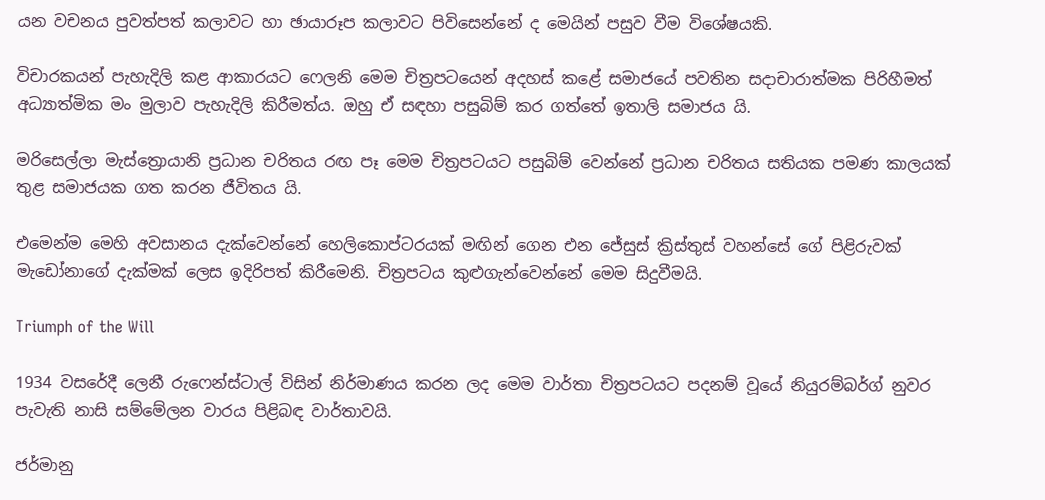යන වචනය පුවත්පත් කලාවට හා ඡායාරූප කලාවට පිවිසෙන්නේ ද මෙයින් පසුව වීම විශේෂයකි.

විචාරකයන් පැහැදිලි කළ ආකාරයට ෆෙලනි මෙම චිත්‍රපටයෙන් අදහස් කළේ සමාජයේ පවතින සදාචාරාත්මක පිරිහීමත් අධ්‍යාත්මික මං මුලාව පැහැදිලි කිරීමත්ය. ඔහු ඒ සඳහා පසුබිම් කර ගත්තේ ඉතාලි සමාජය යි.

මරිසෙල්ලා මැස්ත්‍රොයානි ප්‍රධාන චරිතය රඟ පෑ මෙම චිත්‍රපටයට පසුබිම් වෙන්නේ ප්‍රධාන චරිතය සතියක පමණ කාලයක් තුළ සමාජයක ගත කරන ජීවිතය යි.

එමෙන්ම මෙහි අවසානය දැක්වෙන්නේ හෙලිකොප්ටරයක් මඟින් ගෙන එන ජේසුස් ක්‍රිස්තුස් වහන්සේ ගේ පිළිරුවක් මැඩෝනාගේ දැක්මක් ලෙස ඉදිරිපත් කිරීමෙනි. චිත්‍රපටය කුළුගැන්වෙන්නේ මෙම සිදුවීමයි.

Triumph of the Will

1934 වසරේදී ලෙනී රුෆෙන්ස්ටාල් විසින් නිර්මාණය කරන ලද මෙම වාර්තා චිත්‍රපටයට පදනම් වූයේ නියුරම්බර්ග් නුවර පැවැති නාසි සම්මේලන වාරය පිළිබඳ වාර්තාවයි.

ජර්මානු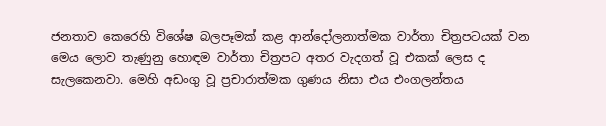ජනතාව කෙරෙහි විශේෂ බලපෑමක් කළ ආන්දෝලනාත්මක වාර්තා චිත්‍රපටයක් වන මෙය ලොව තැණුනු හොඳම වාර්තා චිත්‍රපට අතර වැදගත් වූ එකක් ලෙස ද සැලකෙනවා. මෙහි අඩංගු වූ ප්‍රචාරාත්මක ගුණය නිසා එය එංගලන්තය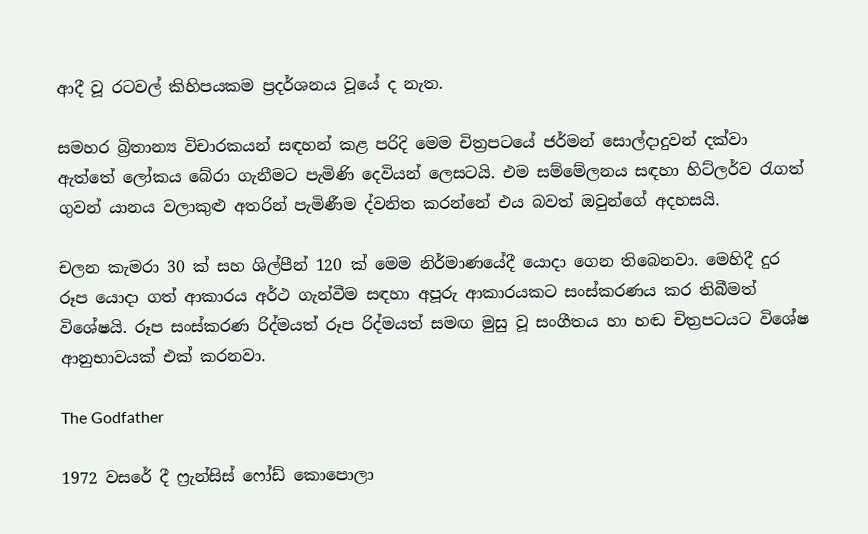ආදී වූ රටවල් කිහිපයකම ප්‍රදර්ශනය වූයේ ද නැත.

සමහර බ්‍රිතාන්‍ය විචාරකයන් සඳහන් කළ පරිදි මෙම චිත්‍රපටයේ ජර්මන් සොල්දාදුවන් දක්වා ඇත්තේ ලෝකය බේරා ගැනීමට පැමිණි දෙවියන් ලෙසටයි. එම සම්මේලනය සඳහා හිට්ලර්ව රැගත් ගුවන් යානය වලාකුළු අතරින් පැමිණීම ද්වනිත කරන්නේ එය බවත් ඔවුන්ගේ අදහසයි.

චලන කැමරා 30 ක් සහ ශිල්පීන් 120 ක් මෙම නිර්මාණයේදී යොදා ගෙන තිබෙනවා. මෙහිදී දුර රූප යොදා ගත් ආකාරය අර්ථ ගැන්වීම සඳහා අපූරු ආකාරයකට සංස්කරණය කර තිබීමත් විශේෂයි. රූප සංස්කරණ රිද්මයත් රූප රිද්මයත් සමඟ මුසු වූ සංගීතය හා හඬ චිත්‍රපටයට විශේෂ ආනුභාවයක් එක් කරනවා.

The Godfather

1972 වසරේ දී ෆ්‍රැන්සිස් ෆෝඩ් කොපොලා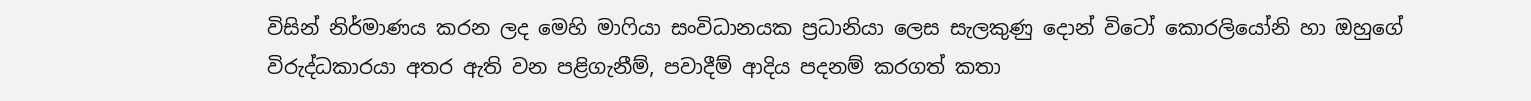විසින් නිර්මාණය කරන ලද මෙහි මාෆියා සංවිධානයක ප්‍රධානියා ලෙස සැලකුණු දොන් විටෝ කොරලියෝනි හා ඔහුගේ විරුද්ධකාරයා අතර ඇති වන පළිගැනීම්, පවාදීම් ආදිය පදනම් කරගත් කතා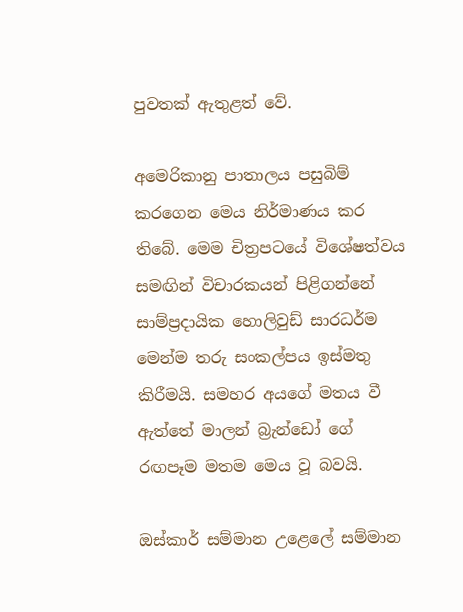පුවතක් ඇතුළත් වේ.

අමෙරිකානු පාතාලය පසුබිම් කරගෙන මෙය නිර්මාණය කර තිබේ. මෙම චිත්‍රපටයේ විශේෂත්වය සමඟින් විචාරකයන් පිළිගන්නේ සාම්ප්‍රදායික හොලිවුඩ් සාරධර්ම මෙන්ම තරු සංකල්පය ඉස්මතු කිරීමයි. සමහර අයගේ මතය වී ඇත්තේ මාලන් බ්‍රැන්ඩෝ ගේ රඟපෑම මතම මෙය වූ බවයි.

ඔස්කාර් සම්මාන උළෙලේ සම්මාන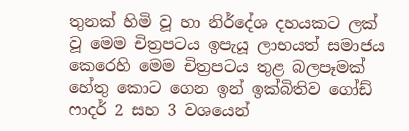තුනක් හිමි වූ හා නිර්දේශ දහයකට ලක් වූ මෙම චිත්‍රපටය ඉපැයූ ලාභයත් සමාජය කෙරෙහි මෙම චිත්‍රපටය තුළ බලපෑමක් හේතු කොට ගෙන ඉන් ඉක්බිතිව ගෝඩ් ෆාදර් 2 සහ 3 වශයෙන්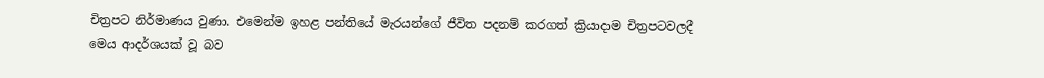චිත්‍රපට නිර්මාණය වුණා. එමෙන්ම ඉහළ පන්තියේ මැරයන්ගේ ජීවිත පදනම් කරගත් ක්‍රියාදාම චිත්‍රපටවලදී මෙය ආදර්ශයක් වූ බව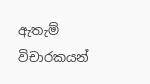ඇතැම් විචාරකයන්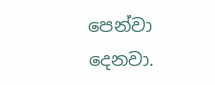පෙන්වා දෙනවා.